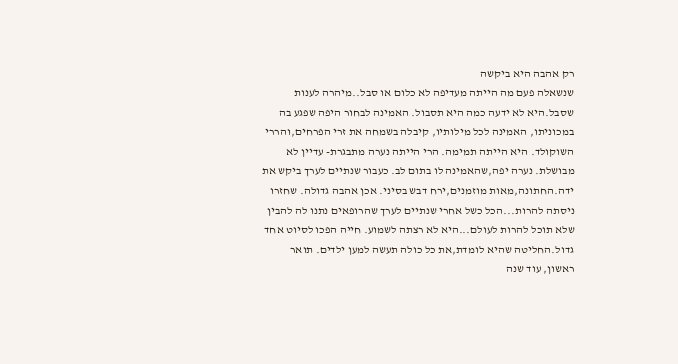רק אהבה היא ביקשה
שנשאלה פעם מה הייתה מעדיפה לא כלום או סבל..מיהרה לענות שסבל.היא לא ידעה כמה היא תסבול. האמינה לבחור היפה שפגע בה במכוניתו, האמינה לכל מילותיו, קיבלה בשמחה את זרי הפרחים,והררי השוקולד. היא הייתה תמימה. הרי הייתה נערה מתבגרת- עדיין לא מבושלת. נערה יפה,שהאמינה לו בתום לב. כעבור שנתיים לערך ביקש את ידה.החתונה,מאות מוזמנים,ירח דבש בסיני. אכן אהבה גדולה. שחזרו ניסתה להרות...הכל כשל אחרי שנתיים לערך שהרופאים נתנו לה להבין שלא תוכל להרות לעולם...היא לא רצתה לשמוע. חייה הפכו לסיוט אחד גדול.החליטה שהיא לומדת,את כל כולה תעשה למען ילדים. תואר ראשון, עוד שנה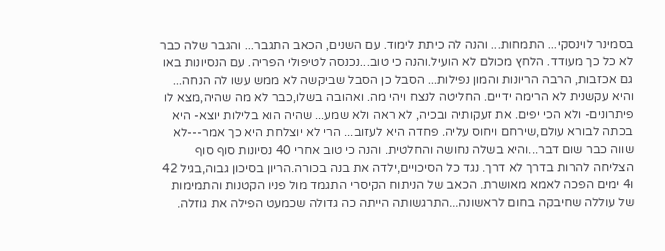בסמינר לוינסקי... התמחות... והנה לה כיתת לימוד. עם השנים, הכאב התגבר... והגבר שלה כבר לא כל כך מעודד. הלחץ מכולם לא הועיל.והנה כי טוב...נכנסה לטיפולי הפריה. עם הנסיונות באו גם אכזבות, הרבה הריונות והמון נפילות... הסבל כן הסבל שביקשה לא ממש עשו לה הנחה... והיא עקשנית לא הרימה ידיים. החליטה לנצח ויהי מה. ואהובה בשלו,כבר לא מה שהיה,מצא לו פיתרונים- ולא הכי יפים. את זעקותיה ובכיה, לא ראה ולא שמע... שהיה הוא בלילות יוצא- היא בכתה לבורא עולם,שירחם ויחוס עליה. פחדה היא לעזוב... הרי לא יוצלחת היא כך אמר---לא שווה כבר שום דבר...והיא בשלה נחושה והחלטית. והנה כי טוב אחרי 40 נסיונות סוף סוף הצליחה להרות בדרך לא דרך. נגד כל הסיכויים,ילדה את בנה בכורה.הריון בסיכון גבוה,בגיל 42 ו4 ימים הפכה לאמא מאושרת. הכאב של הניתוח הקיסרי התגמד מול פניו הקטנות והתמימות של עוללה שחיבקה בחום לראשונה...התרגשותה הייתה כה גדולה שכמעט הפילה את גוזלה.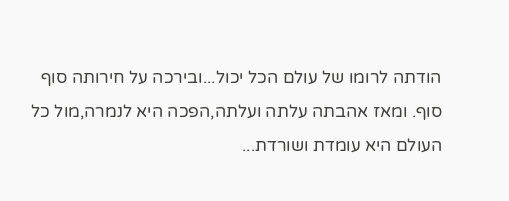הודתה לרומו של עולם הכל יכול...ובירכה על חירותה סוף סוף. ומאז אהבתה עלתה ועלתה,הפכה היא לנמרה,מול כל העולם היא עומדת ושורדת...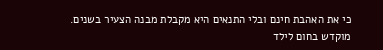כי את האהבת חינם ובלי התנאים היא מקבלת מבנה הצעיר בשנים.
מוקדש בחום לילד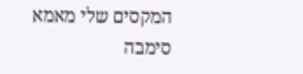המקסים שלי מאמא סימבה